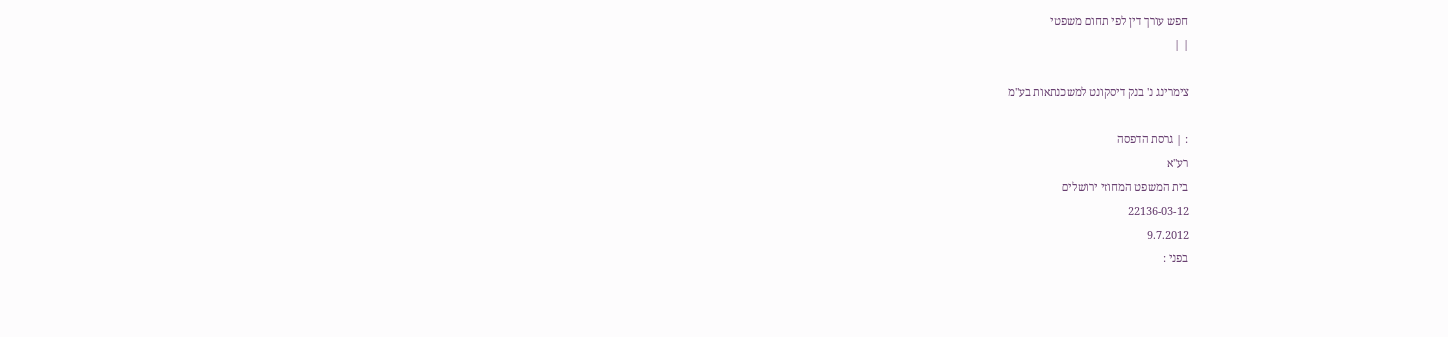חפש עורך דין לפי תחום משפטי
| |

צימרינג נ' בנק דיסקונט למשכנתאות בע"מ

: | גרסת הדפסה
רע"א
בית המשפט המחוזי ירושלים
22136-03-12
9.7.2012
בפני :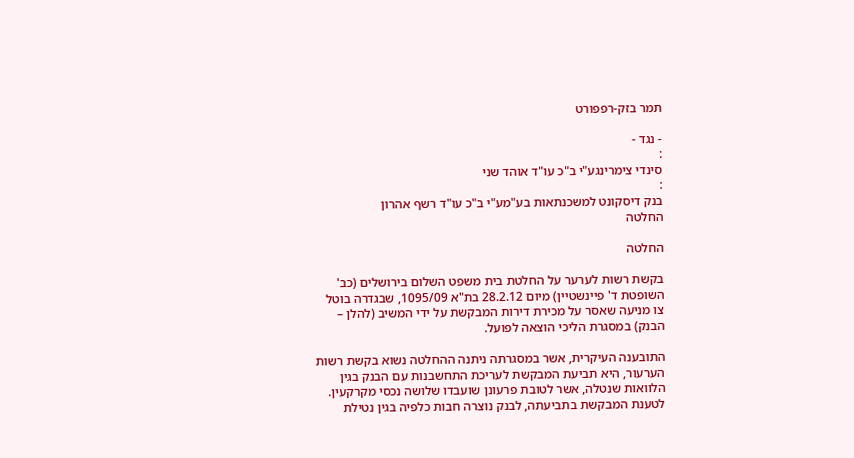תמר בזק-רפפורט

- נגד -
:
סינדי צימרינגע"י ב"כ עו"ד אוהד שני
:
בנק דיסקונט למשכנתאות בע"מע"י ב"כ עו"ד רשף אהרון
החלטה

החלטה

בקשת רשות לערער על החלטת בית משפט השלום בירושלים (כב' השופטת ד' פיינשטיין) מיום 28.2.12 בת"א 1095/09, שבגדרה בוטל צו מניעה שאסר על מכירת דירות המבקשת על ידי המשיב (להלן – הבנק) במסגרת הליכי הוצאה לפועל.

התובענה העיקרית, אשר במסגרתה ניתנה ההחלטה נשוא בקשת רשות הערעור, היא תביעת המבקשת לעריכת התחשבנות עם הבנק בגין הלוואות שנטלה, אשר לטובת פרעונן שועבדו שלושה נכסי מקרקעין. לטענת המבקשת בתביעתה, לבנק נוצרה חבות כלפיה בגין נטילת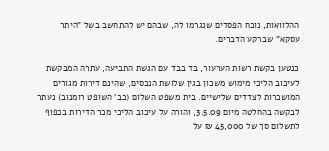ההלוואות, נוכח הפסדים שנגרמו לה, שבהם יש להתחשב בשל "היתר עסקא" שברקע הדברים.

כנטען בקשת רשות הערעור, בד בבד עם הגשת התביעה, עתרה המבקשת לעיכוב הליכי מימוש משכון בגין שלושת הנכסים, שהינם דירות מגורים המושכרות לצדדים שלישיים. בית משפט השלום (כב' השופט רומנוב) נעתר לבקשה בהחלטה מיום 3.5.09, והורה על עיכוב הליכי מכר הדירות בכפוף לתשלום סך של 45,000 ₪ על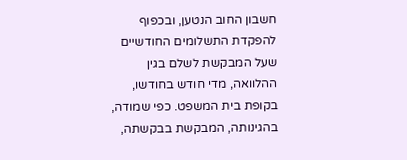חשבון החוב הנטען, ובכפוף להפקדת התשלומים החודשיים שעל המבקשת לשלם בגין ההלוואה, מדי חודש בחודשו, בקופת בית המשפט. כפי שמודה, בהגינותה, המבקשת בבקשתה,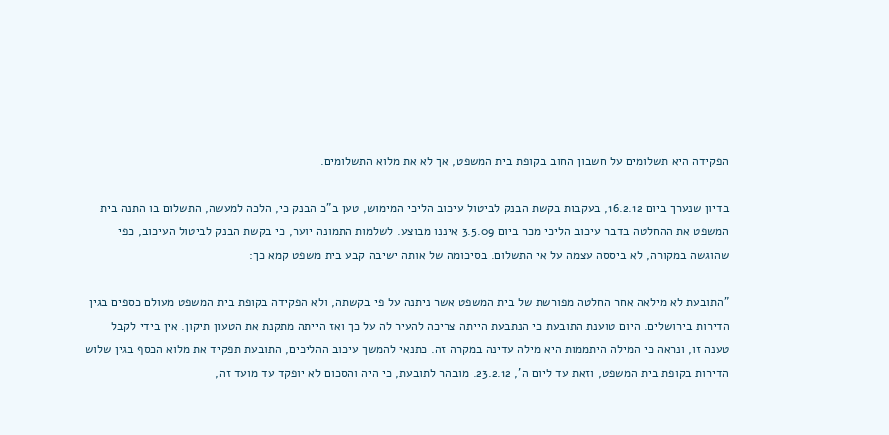הפקידה היא תשלומים על חשבון החוב בקופת בית המשפט, אך לא את מלוא התשלומים.

בדיון שנערך ביום 16.2.12, בעקבות בקשת הבנק לביטול עיכוב הליכי המימוש, טען ב"כ הבנק כי, הלכה למעשה, התשלום בו התנה בית המשפט את ההחלטה בדבר עיכוב הליכי מכר ביום 3.5.09 איננו מבוצע. לשלמות התמונה יוער, כי בקשת הבנק לביטול העיכוב, כפי שהוגשה במקורה, לא ביססה עצמה על אי התשלום. בסיכומה של אותה ישיבה קבע בית משפט קמא כך:

"התובעת לא מילאה אחר החלטה מפורשת של בית המשפט אשר ניתנה על פי בקשתה, ולא הפקידה בקופת בית המשפט מעולם כספים בגין הדירות בירושלים. היום טוענת התובעת כי הנתבעת הייתה צריכה להעיר לה על כך ואז הייתה מתקנת את הטעון תיקון. אין בידי לקבל טענה זו, ונראה כי המילה היתממות היא מילה עדינה במקרה זה. כתנאי להמשך עיכוב ההליכים, התובעת תפקיד את מלוא הכסף בגין שלוש הדירות בקופת בית המשפט, וזאת עד ליום ה', 23.2.12. מובהר לתובעת, כי היה והסכום לא יופקד עד מועד זה,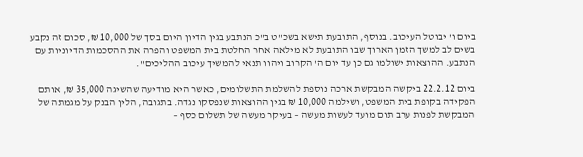ביום ו' יבוטל העיכוב. בנוסף, התובעת תישא בשכ"ט ב"כ הנתבע בגין הדיון היום בסך של 10,000 ₪, סכום זה נקבע בשים לב למשך הזמן הארוך שבו התובעת לא מילאה אחר החלטת בית המשפט והפרה את ההסכמות הדיוניות עם הנתבע. ההוצאות ישולמו גם כן עד יום ה' הקרוב ויהוו תנאי להמשיך עיכוב ההליכים".

ביום 22.2.12 ביקשה המבקשת ארכה נוספת להשלמת התשלומים, כאשר היא מודיעה שהשיגה 35,000 ₪, אותם הפקידה בקופת בית המשפט, ושילמה 10,000 ₪ בגין ההוצאות שנפסקו נגדה. בתגובה, הלין הבנק על מגמתה של המבקשת לפנות ערב תום מועד לעשות מעשה – בעיקר מעשה של תשלום כסף –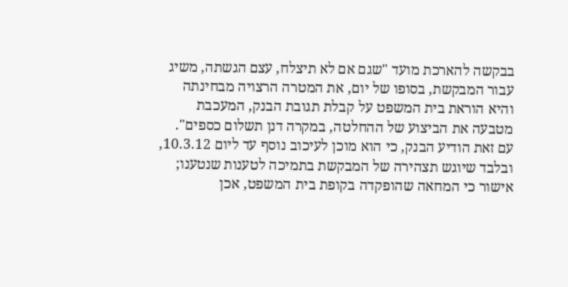בבקשה להארכת מועד "שגם אם לא תיצלח, עצם הגשתה, משיג עבור המבקשת, בסופו של יום, את המטרה הרצויה מבחינתה והיא הוראת בית המשפט על קבלת תגובת הבנק, המעכבת מטבעה את הביצוע של ההחלטה, במקרה דנן תשלום כספים". עם זאת הודיע הבנק, כי הוא מוכן לעיכוב נוסף עד ליום 10.3.12, ובלבד שיוגש תצהירה של המבקשת בתמיכה לטענות שנטענו; אישור כי המחאה שהופקדה בקופת בית המשפט, אכן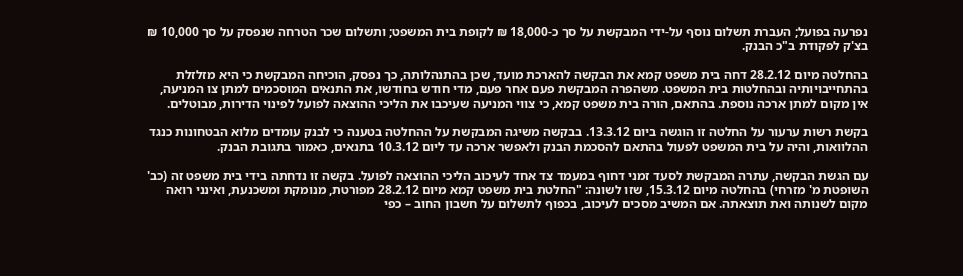נפרעה בפועל; העברת תשלום נוסף על-ידי המבקשת על סך כ-18,000 ₪ לקופת בית המשפט; ותשלום שכר הטרחה שנפסק על סך 10,000 ₪ בצ'ק לפקודת ב"כ הבנק.

בהחלטה מיום 28.2.12 דחה בית משפט קמא את הבקשה להארכת מועד, שכן בהתנהלותה, כך נפסק, הוכיחה המבקשת כי היא מזלזלת בהתחייבויותיה ובהחלטות בית המשפט. משהפרה המבקשת פעם אחר פעם, מדי חודש בחודשו, את התנאים המוסכמים למתן צו המניעה, אין מקום למתן ארכה נוספת. בהתאם, הורה בית משפט קמא, כי צווי המניעה שעיכבו את הליכי ההוצאה לפועל לפינוי הדירות, מבוטלים.

בקשת רשות ערעור על החלטה זו הוגשה ביום 13.3.12. בבקשה משיגה המבקשת על ההחלטה בטענה כי לבנק עומדים מלוא הבטחונות כנגד ההלוואות, והיה על בית המשפט לפעול בהתאם להסכמת הבנק ולאפשר ארכה עד ליום 10.3.12 בתנאים, כאמור בתגובת הבנק.

עם הגשת הבקשה, עתרה המבקשת לסעד זמני דחוף במעמד צד אחד לעיכוב הליכי ההוצאה לפועל. בקשה זו נדחתה בידי בית משפט זה (כב' השופטת מ' מזרחי) בהחלטה מיום 15.3.12, שזו לשונה: "החלטת בית משפט קמא מיום 28.2.12 מפורטת, מנומקת ומשכנעת, ואינני רואה מקום לשנותה ואת תוצאתה. אם המשיב מסכים לעיכוב, בכפוף לתשלום על חשבון החוב – כפי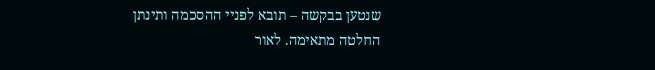שנטען בבקשה – תובא לפניי ההסכמה ותינתן החלטה מתאימה. לאור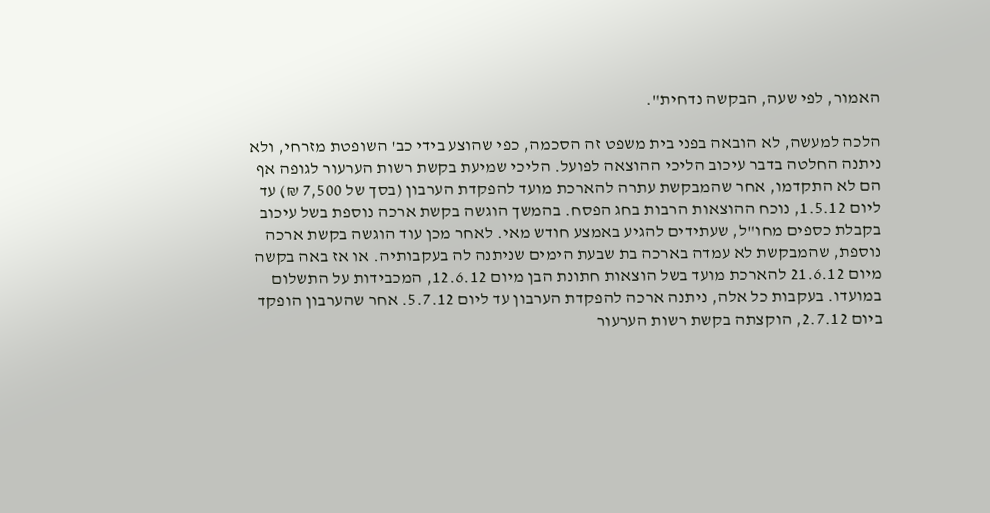האמור, לפי שעה, הבקשה נדחית".

הלכה למעשה, לא הובאה בפני בית משפט זה הסכמה, כפי שהוצע בידי כב' השופטת מזרחי, ולא ניתנה החלטה בדבר עיכוב הליכי ההוצאה לפועל. הליכי שמיעת בקשת רשות הערעור לגופה אף הם לא התקדמו, אחר שהמבקשת עתרה להארכת מועד להפקדת הערבון (בסך של 7,500 ₪) עד ליום 1.5.12, נוכח ההוצאות הרבות בחג הפסח. בהמשך הוגשה בקשת ארכה נוספת בשל עיכוב בקבלת כספים מחו"ל, שעתידים להגיע באמצע חודש מאי. לאחר מכן עוד הוגשה בקשת ארכה נוספת, שהמבקשת לא עמדה בארכה בת שבעת הימים שניתנה לה בעקבותיה. או אז באה בקשה מיום 21.6.12 להארכת מועד בשל הוצאות חתונת הבן מיום 12.6.12, המכבידות על התשלום במועדו. בעקבות כל אלה, ניתנה ארכה להפקדת הערבון עד ליום 5.7.12. אחר שהערבון הופקד ביום 2.7.12, הוקצתה בקשת רשות הערעור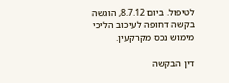לטיפול. ביום 8.7.12, הוגשה בקשה דחופה לעיכוב הליכי מימוש נכס מקרקעין.

דין הבקשה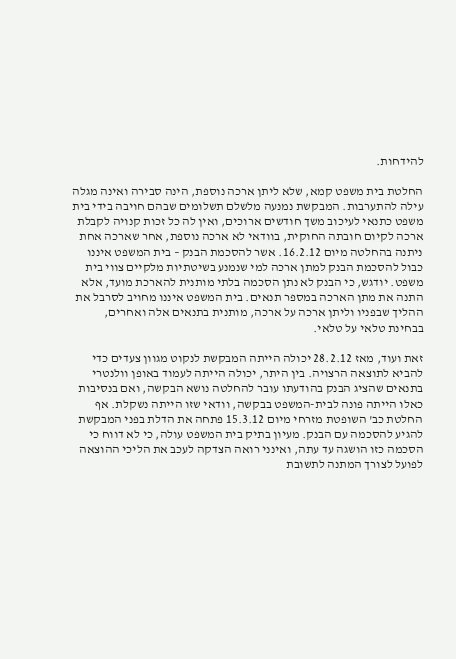להידחות.

החלטת בית משפט קמא, שלא ליתן ארכה נוספת, הינה סבירה ואינה מגלה עילה להתערבות. המבקשת נמנעה מלשלם תשלומים שבהם חויבה בידי בית משפט כתנאי לעיכוב משך חודשים ארוכים, ואין לה כל זכות קנויה לקבלת ארכה לקיום חובתה החוקית, בוודאי לא ארכה נוספת, אחר שארכה אחת ניתנה בהחלטה מיום 16.2.12. אשר להסכמת הבנק – בית המשפט איננו כבול להסכמת הבנק למתן ארכה למי שנמנע בשיטתיות מלקיים צווי בית משפט. יודגש, כי הבנק לא נתן הסכמה בלתי מותנית להארכת מועד, אלא התנה את מתן הארכה במספר תנאים. בית המשפט איננו מחויב לסרבל את ההליך שבפניו וליתן ארכה על ארכה, מותנית בתנאים אלה ואחרים, בבחינת טלאי על טלאי.

זאת ועוד, מאז 28.2.12 יכולה הייתה המבקשת לנקוט מגוון צעדים כדי להביא לתוצאה הרצויה. בין היתר, יכולה הייתה לעמוד באופן וולנטרי בתנאים שהציג הבנק בהודעתו עובר להחלטה נושא הבקשה, ואם בנסיבות כאלו הייתה פונה לבית-המשפט בבקשה, וודאי שזו הייתה נשקלת. אף החלטת כב' השופטת מזרחי מיום 15.3.12 פתחה את הדלת בפני המבקשת להגיע להסכמה עם הבנק. מעיון בתיק בית המשפט עולה, כי לא דווח כי הסכמה כזו הושגה עד עתה, ואינני רואה הצדקה לעכב את הליכי ההוצאה לפועל לצורך המתנה לתשובת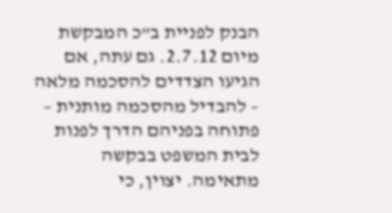הבנק לפניית ב"כ המבקשת מיום 2.7.12. גם עתה, אם הגיעו הצדדים להסכמה מלאה – להבדיל מהסכמה מותנית – פתוחה בפניהם הדרך לפנות לבית המשפט בבקשה מתאימה. יצוין, כי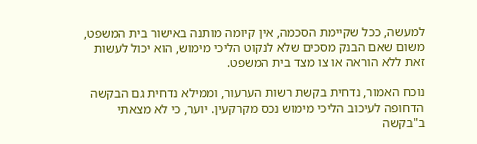למעשה, ככל שקיימת הסכמה, אין קיומה מותנה באישור בית המשפט, משום שאם הבנק מסכים שלא לנקוט הליכי מימוש, הוא יכול לעשות זאת ללא הוראה או צו מצד בית המשפט.

נוכח האמור, נדחית בקשת רשות הערעור, וממילא נדחית גם הבקשה הדחופה לעיכוב הליכי מימוש נכס מקרקעין. יוער, כי לא מצאתי ב"בקשה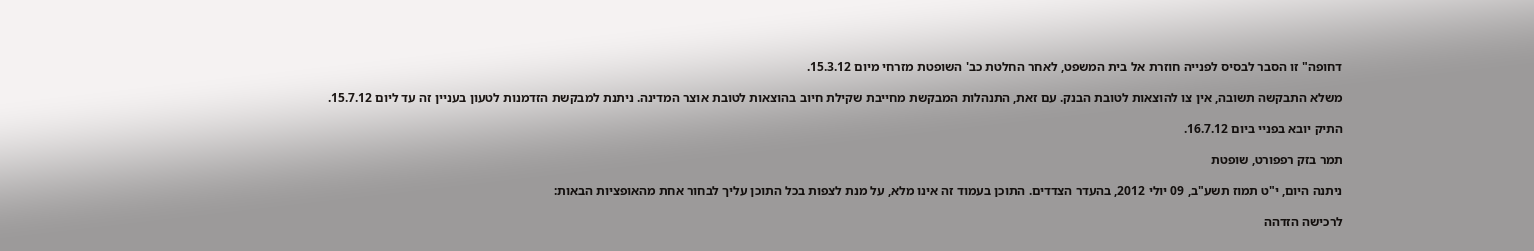דחופה" זו הסבר לבסיס לפנייה חוזרת אל בית המשפט, לאחר החלטת כב' השופטת מזרחי מיום 15.3.12.

משלא התבקשה תשובה, אין צו להוצאות לטובת הבנק. עם זאת, התנהלות המבקשת מחייבת שקילת חיוב בהוצאות לטובת אוצר המדינה. ניתנת למבקשת הזדמנות לטעון בעניין זה עד ליום 15.7.12.

התיק יובא בפניי ביום 16.7.12.

תמר בזק רפפורט, שופטת

ניתנה היום, י"ט תמוז תשע"ב, 09 יולי 2012, בהעדר הצדדים. התוכן בעמוד זה אינו מלא, על מנת לצפות בכל התוכן עליך לבחור אחת מהאופציות הבאות:

לרכישה הזדהה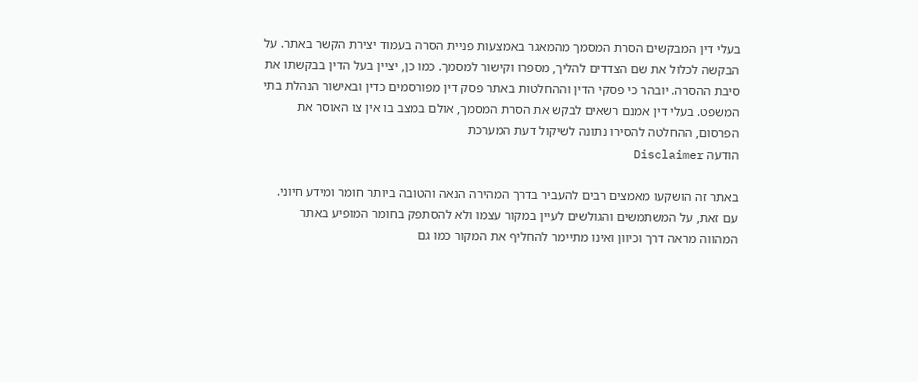בעלי דין המבקשים הסרת המסמך מהמאגר באמצעות פניית הסרה בעמוד יצירת הקשר באתר. על הבקשה לכלול את שם הצדדים להליך, מספרו וקישור למסמך. כמו כן, יציין בעל הדין בבקשתו את סיבת ההסרה. יובהר כי פסקי הדין וההחלטות באתר פסק דין מפורסמים כדין ובאישור הנהלת בתי המשפט. בעלי דין אמנם רשאים לבקש את הסרת המסמך, אולם במצב בו אין צו האוסר את הפרסום, ההחלטה להסירו נתונה לשיקול דעת המערכת
הודעה Disclaimer

באתר זה הושקעו מאמצים רבים להעביר בדרך המהירה הנאה והטובה ביותר חומר ומידע חיוני. עם זאת, על המשתמשים והגולשים לעיין במקור עצמו ולא להסתפק בחומר המופיע באתר המהווה מראה דרך וכיוון ואינו מתיימר להחליף את המקור כמו גם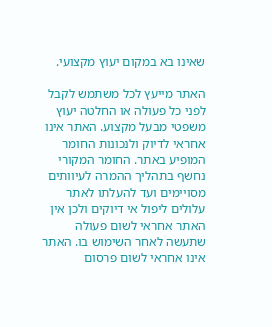שאינו בא במקום יעוץ מקצועי.

האתר מייעץ לכל משתמש לקבל לפני כל פעולה או החלטה יעוץ משפטי מבעל מקצוע. האתר אינו אחראי לדיוק ולנכונות החומר המופיע באתר. החומר המקורי נחשף בתהליך ההמרה לעיוותים מסויימים ועד להעלתו לאתר עלולים ליפול אי דיוקים ולכן אין האתר אחראי לשום פעולה שתעשה לאחר השימוש בו. האתר אינו אחראי לשום פרסום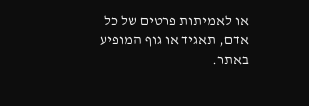או לאמיתות פרטים של כל אדם, תאגיד או גוף המופיע באתר.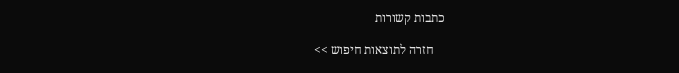כתבות קשורות

    חזרה לתוצאות חיפוש >>